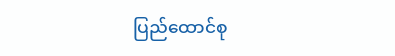ပြည်ထောင်စု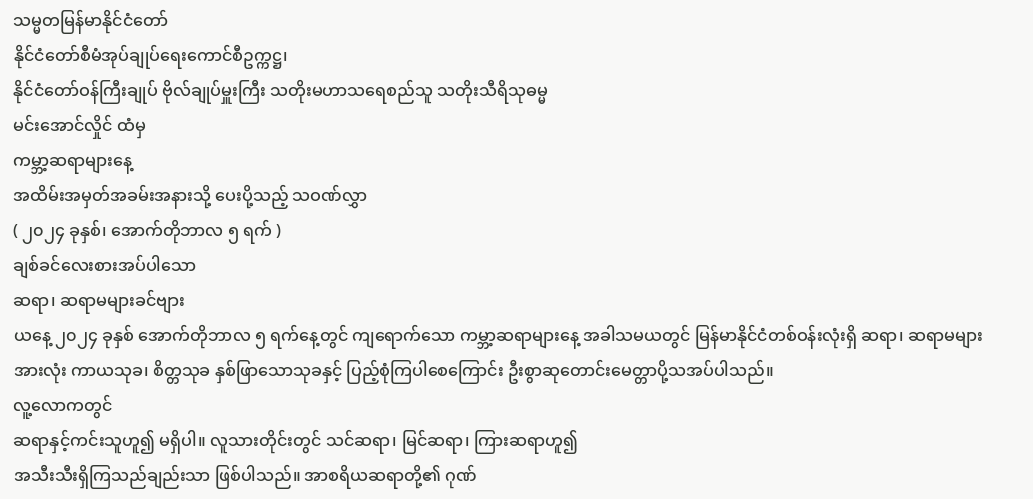သမ္မတမြန်မာနိုင်ငံတော်
နိုင်ငံတော်စီမံအုပ်ချုပ်ရေးကောင်စီဥက္ကဋ္ဌ၊
နိုင်ငံတော်ဝန်ကြီးချုပ် ဗိုလ်ချုပ်မှူးကြီး သတိုးမဟာသရေစည်သူ သတိုးသီရိသုဓမ္မ
မင်းအောင်လှိုင် ထံမှ
ကမ္ဘာ့ဆရာများနေ့
အထိမ်းအမှတ်အခမ်းအနားသို့ ပေးပို့သည့် သဝဏ်လွှာ
( ၂၀၂၄ ခုနှစ်၊ အောက်တိုဘာလ ၅ ရက် )
ချစ်ခင်လေးစားအပ်ပါသော
ဆရာ၊ ဆရာမများခင်ဗျား
ယနေ့ ၂၀၂၄ ခုနှစ် အောက်တိုဘာလ ၅ ရက်နေ့တွင် ကျရောက်သော ကမ္ဘာ့ဆရာများနေ့ အခါသမယတွင် မြန်မာနိုင်ငံတစ်ဝန်းလုံးရှိ ဆရာ၊ ဆရာမများအားလုံး ကာယသုခ၊ စိတ္တသုခ နှစ်ဖြာသောသုခနှင့် ပြည့်စုံကြပါစေကြောင်း ဦးစွာဆုတောင်းမေတ္တာပို့သအပ်ပါသည်။
လူ့လောကတွင်
ဆရာနှင့်ကင်းသူဟူ၍ မရှိပါ။ လူသားတိုင်းတွင် သင်ဆရာ၊ မြင်ဆရာ၊ ကြားဆရာဟူ၍
အသီးသီးရှိကြသည်ချည်းသာ ဖြစ်ပါသည်။ အာစရိယဆရာတို့၏ ဂုဏ်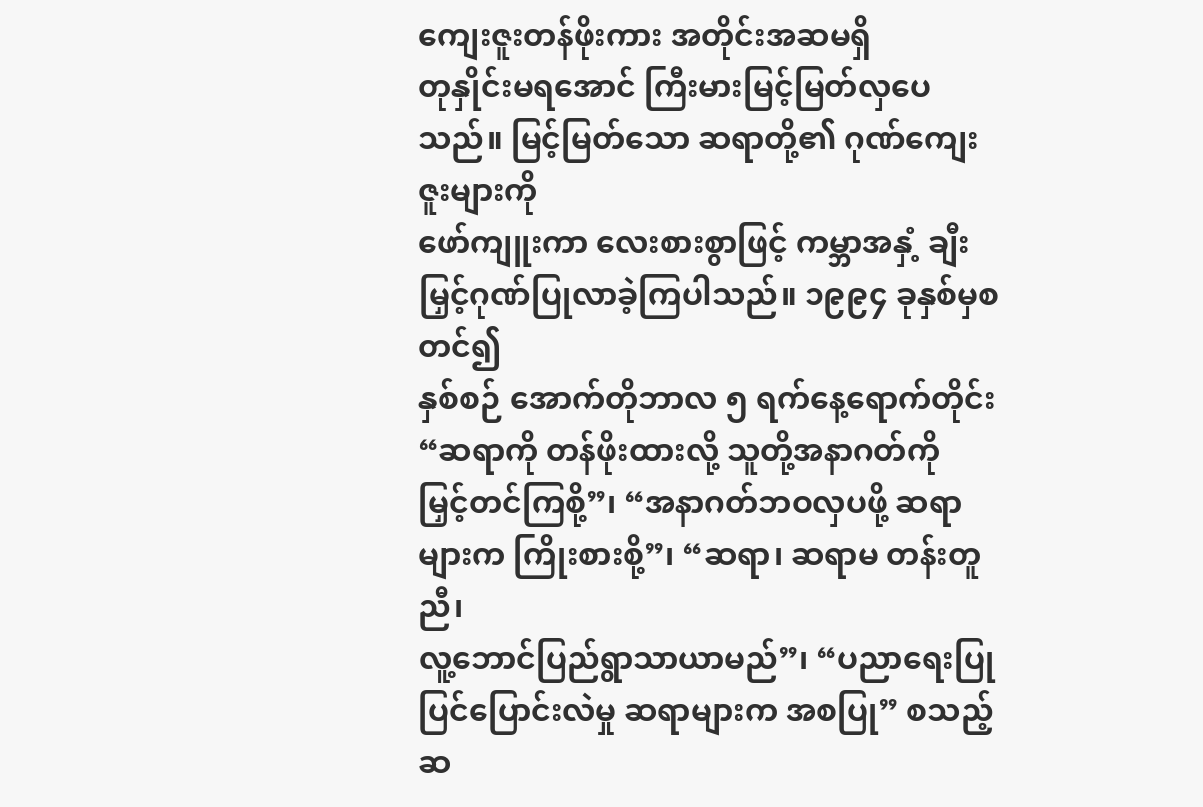ကျေးဇူးတန်ဖိုးကား အတိုင်းအဆမရှိ
တုနှိုင်းမရအောင် ကြီးမားမြင့်မြတ်လှပေသည်။ မြင့်မြတ်သော ဆရာတို့၏ ဂုဏ်ကျေးဇူးများကို
ဖော်ကျူးကာ လေးစားစွာဖြင့် ကမ္ဘာအနှံ့ ချီးမြှင့်ဂုဏ်ပြုလာခဲ့ကြပါသည်။ ၁၉၉၄ ခုနှစ်မှစတင်၍
နှစ်စဉ် အောက်တိုဘာလ ၅ ရက်နေ့ရောက်တိုင်း “ဆရာကို တန်ဖိုးထားလို့ သူတို့အနာဂတ်ကို
မြှင့်တင်ကြစို့”၊ “အနာဂတ်ဘဝလှပဖို့ ဆရာများက ကြိုးစားစို့”၊ “ဆရာ၊ ဆရာမ တန်းတူညီ၊
လူ့ဘောင်ပြည်ရွာသာယာမည်”၊ “ပညာရေးပြုပြင်ပြောင်းလဲမှု ဆရာများက အစပြု” စသည့် ဆ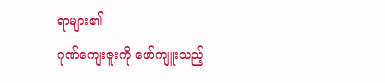ရာများ၏
ဂုဏ်ကျေးဇူးကို ဖော်ကျူးသည့်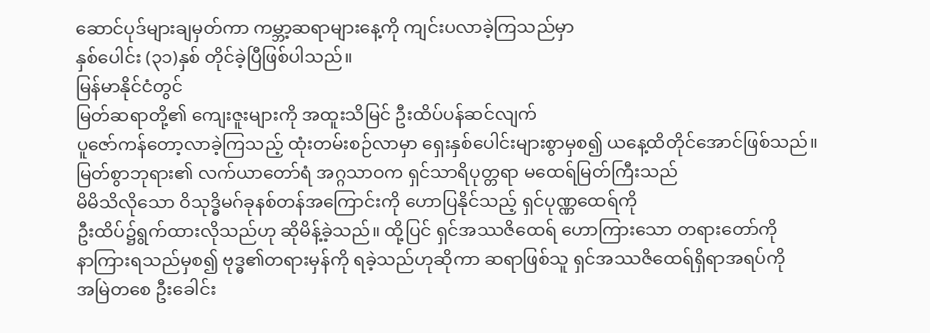ဆောင်ပုဒ်များချမှတ်ကာ ကမ္ဘာ့ဆရာများနေ့ကို ကျင်းပလာခဲ့ကြသည်မှာ
နှစ်ပေါင်း (၃၁)နှစ် တိုင်ခဲ့ပြီဖြစ်ပါသည်။
မြန်မာနိုင်ငံတွင်
မြတ်ဆရာတို့၏ ကျေးဇူးများကို အထူးသိမြင် ဦးထိပ်ပန်ဆင်လျက်
ပူဇော်ကန်တော့လာခဲ့ကြသည့် ထုံးတမ်းစဉ်လာမှာ ရှေးနှစ်ပေါင်းများစွာမှစ၍ ယနေ့ထိတိုင်အောင်ဖြစ်သည်။
မြတ်စွာဘုရား၏ လက်ယာတော်ရံ အဂ္ဂသာဝက ရှင်သာရိပုတ္တရာ မထေရ်မြတ်ကြီးသည်
မိမိသိလိုသော ဝိသုဒ္ဓိမဂ်ခုနစ်တန်အကြောင်းကို ဟောပြနိုင်သည့် ရှင်ပုဏ္ဏထေရ်ကို
ဦးထိပ်၌ရွက်ထားလိုသည်ဟု ဆိုမိန့်ခဲ့သည်။ ထို့ပြင် ရှင်အဿဇိထေရ် ဟောကြားသော တရားတော်ကို
နာကြားရသည်မှစ၍ ဗုဒ္ဓ၏တရားမှန်ကို ရခဲ့သည်ဟုဆိုကာ ဆရာဖြစ်သူ ရှင်အဿဇိထေရ်ရှိရာအရပ်ကို
အမြဲတစေ ဦးခေါင်း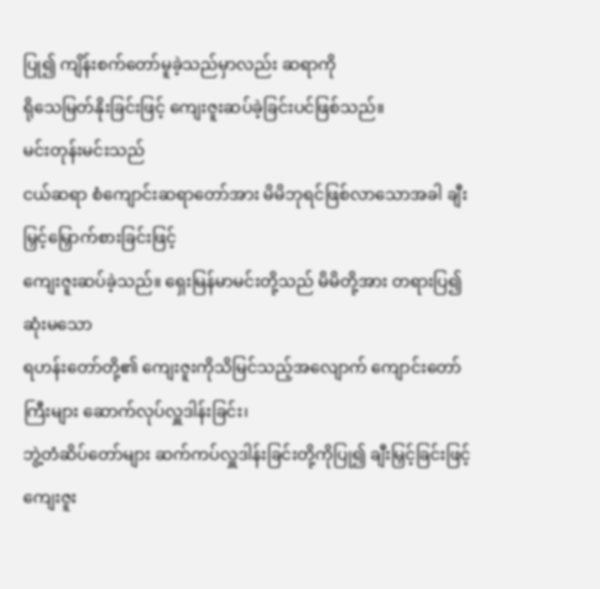ပြု၍ ကျိန်းစက်တော်မူခဲ့သည်မှာလည်း ဆရာကို
ရိုသေမြတ်နိုးခြင်းဖြင့် ကျေးဇူးဆပ်ခဲ့ခြင်းပင်ဖြစ်သည်။
မင်းတုန်းမင်းသည်
ငယ်ဆရာ စံကျောင်းဆရာတော်အား မိမိဘုရင်ဖြစ်လာသောအခါ ချီးမြှင့်မြှောက်စားခြင်းဖြင့်
ကျေးဇူးဆပ်ခဲ့သည်။ ရှေးမြန်မာမင်းတို့သည် မိမိတို့အား တရားပြ၍ဆုံးမသော
ရဟန်းတော်တို့၏ ကျေးဇူးကိုသိမြင်သည့်အလျောက် ကျောင်းတော်ကြီးများ ဆောက်လုပ်လှူဒါန်းခြင်း၊
ဘွဲ့တံဆိပ်တော်များ ဆက်ကပ်လှူဒါန်းခြင်းတို့ကိုပြု၍ ချီးမြှင့်ခြင်းဖြင့်
ကျေးဇူး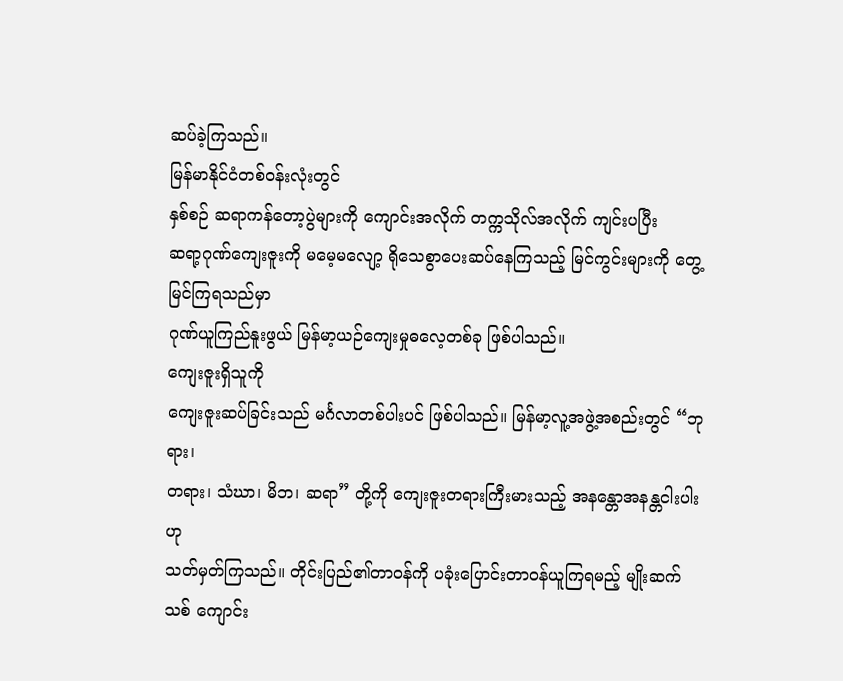ဆပ်ခဲ့ကြသည်။
မြန်မာနိုင်ငံတစ်ဝန်းလုံးတွင်
နှစ်စဉ် ဆရာကန်တော့ပွဲများကို ကျောင်းအလိုက် တက္ကသိုလ်အလိုက် ကျင်းပပြီး
ဆရာ့ဂုဏ်ကျေးဇူးကို မမေ့မလျော့ ရိုသေစွာပေးဆပ်နေကြသည့် မြင်ကွင်းများကို တွေ့မြင်ကြရသည်မှာ
ဂုဏ်ယူကြည်နူးဖွယ် မြန်မာ့ယဉ်ကျေးမှုဓလေ့တစ်ခု ဖြစ်ပါသည်။
ကျေးဇူးရှိသူကို
ကျေးဇူးဆပ်ခြင်းသည် မင်္ဂလာတစ်ပါးပင် ဖြစ်ပါသည်။ မြန်မာ့လူ့အဖွဲ့အစည်းတွင် “ဘုရား၊
တရား၊ သံဃာ၊ မိဘ၊ ဆရာ” တို့ကို ကျေးဇူးတရားကြီးမားသည့် အနန္တောအနန္တငါးပါးဟု
သတ်မှတ်ကြသည်။ တိုင်းပြည်၏တာဝန်ကို ပခုံးပြောင်းတာဝန်ယူကြရမည့် မျိုးဆက်သစ် ကျောင်း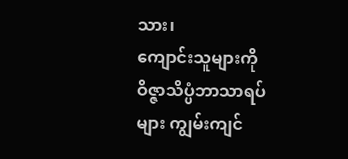သား၊
ကျောင်းသူများကို ဝိဇ္ဇာသိပ္ပံဘာသာရပ်များ ကျွမ်းကျင်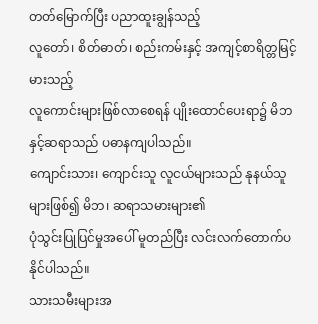တတ်မြောက်ပြီး ပညာထူးချွန်သည့်
လူတော်၊ စိတ်ဓာတ်၊ စည်းကမ်းနှင့် အကျင့်စာရိတ္တမြင့်မားသည့်
လူကောင်းများဖြစ်လာစေရန် ပျိုးထောင်ပေးရာ၌ မိဘနှင့်ဆရာသည် ပဓာနကျပါသည်။
ကျောင်းသား၊ ကျောင်းသူ လူငယ်များသည် နုနယ်သူများဖြစ်၍ မိဘ၊ ဆရာသမားများ၏
ပုံသွင်းပြုပြင်မှုအပေါ် မူတည်ပြီး လင်းလက်တောက်ပနိုင်ပါသည်။
သားသမီးများအ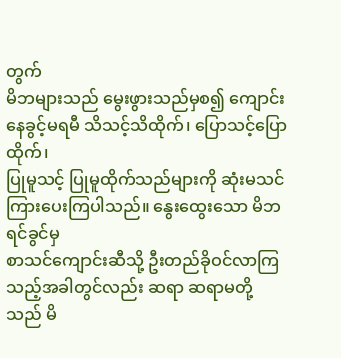တွက်
မိဘများသည် မွေးဖွားသည်မှစ၍ ကျောင်းနေခွင့်မရမီ သိသင့်သိထိုက်၊ ပြောသင့်ပြောထိုက်၊
ပြုမူသင့် ပြုမူထိုက်သည်များကို ဆုံးမသင်ကြားပေးကြပါသည်။ နွေးထွေးသော မိဘရင်ခွင်မှ
စာသင်ကျောင်းဆီသို့ ဦးတည်ခိုဝင်လာကြသည့်အခါတွင်လည်း ဆရာ ဆရာမတို့သည် မိ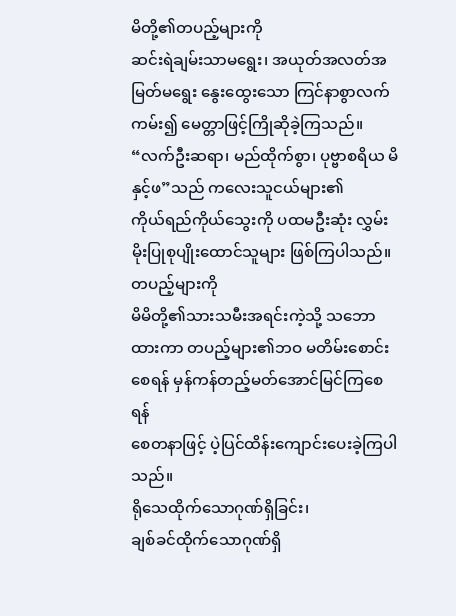မိတို့၏တပည့်များကို
ဆင်းရဲချမ်းသာမရွေး၊ အယုတ်အလတ်အမြတ်မရွေး နွေးထွေးသော ကြင်နာစွာလက်ကမ်း၍ မေတ္တာဖြင့်ကြိုဆိုခဲ့ကြသည်။
“လက်ဦးဆရာ၊ မည်ထိုက်စွာ၊ ပုဗ္ဗာစရိယ မိနှင့်ဖ”သည် ကလေးသူငယ်များ၏
ကိုယ်ရည်ကိုယ်သွေးကို ပထမဦးဆုံး လွှမ်းမိုးပြုစုပျိုးထောင်သူများ ဖြစ်ကြပါသည်။ တပည့်များကို
မိမိတို့၏သားသမီးအရင်းကဲ့သို့ သဘောထားကာ တပည့်များ၏ဘဝ မတိမ်းစောင်းစေရန် မှန်ကန်တည့်မတ်အောင်မြင်ကြစေရန်
စေတနာဖြင့် ပဲ့ပြင်ထိန်းကျောင်းပေးခဲ့ကြပါသည်။
ရိုသေထိုက်သောဂုဏ်ရှိခြင်း၊
ချစ်ခင်ထိုက်သောဂုဏ်ရှိ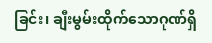ခြင်း၊ ချီးမွမ်းထိုက်သောဂုဏ်ရှိ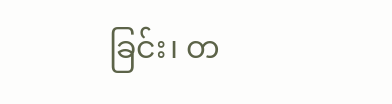ခြင်း၊ တ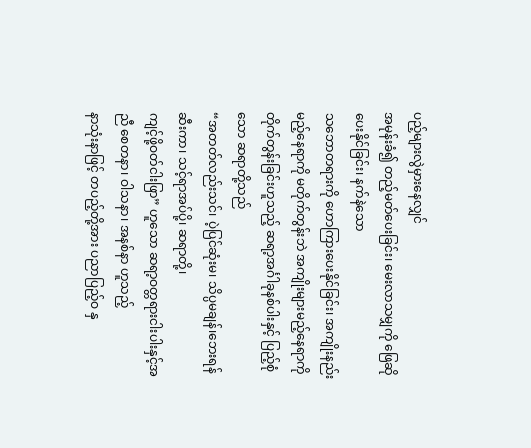ပည့်များလွဲမှားနေလျှင်
အမုန်းခံ၍ တည့်မတ်ပေးခြင်း၊ မေးလာသမျှကို ဖြေဆိုပေးနိုင်ခြင်း၊ နက်နဲသော
သဘောတရားကို ဟောကြားပေးနိုင်ခြင်း၊ အကျိုးနည်းမည့်နေရာကို မတိုက်တွန်းဘဲ အကျိုးများမည့်နေရာကို
တိုက်တွန်းခြင်းဟူသည့် ဆရာ့အင်္ဂါခုနစ်ပါးနှင့် ပြည့်စုံသော ဆရာတို့သည်
“အတတ်လည်းသင်၊ ပဲ့ပြင်ဆုံးမ၊ သိပ္ပမချန်၊ဘေးရန်ဆီးကာ၊ သင့်ရာအပ်ပို့၊ ဆရာတို့၊
ကျင့်ဖို့ဝတ်ငါးဖြာ” ဟူသော ဆရာ့ဝတ္တရားငါးပါးနှင့်အညီ စေတနာ၊ ဝါသနာ၊ အနစ်နာ ဟူသည့်
နာသုံးနာဖြင့် တပည့်တို့အား ပညာပြည့်ဝ နှ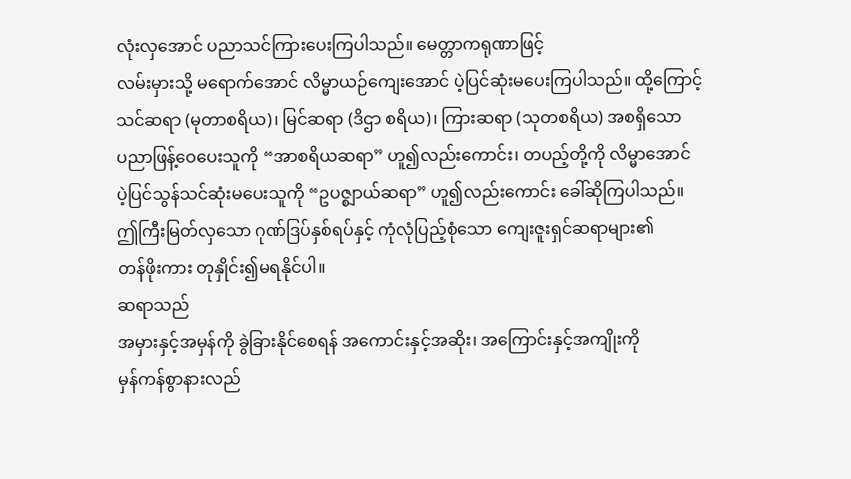လုံးလှအောင် ပညာသင်ကြားပေးကြပါသည်။ မေတ္တာကရုဏာဖြင့်
လမ်းမှားသို့ မရောက်အောင် လိမ္မာယဉ်ကျေးအောင် ပဲ့ပြင်ဆုံးမပေးကြပါသည်။ ထို့ကြောင့်
သင်ဆရာ (မုတာစရိယ)၊ မြင်ဆရာ (ဒိဌာ စရိယ)၊ ကြားဆရာ (သုတစရိယ) အစရှိသော
ပညာဖြန့်ဝေပေးသူကို “အာစရိယဆရာ” ဟူ၍လည်းကောင်း၊ တပည့်တို့ကို လိမ္မာအောင်
ပဲ့ပြင်သွန်သင်ဆုံးမပေးသူကို “ဥပဇ္စျာယ်ဆရာ” ဟူ၍လည်းကောင်း ခေါ်ဆိုကြပါသည်။
ဤကြီးမြတ်လှသော ဂုဏ်ဒြပ်နှစ်ရပ်နှင့် ကုံလုံပြည့်စုံသော ကျေးဇူးရှင်ဆရာများ၏
တန်ဖိုးကား တုနှိုင်း၍မရနိုင်ပါ။
ဆရာသည်
အမှားနှင့်အမှန်ကို ခွဲခြားနိုင်စေရန် အကောင်းနှင့်အဆိုး၊ အကြောင်းနှင့်အကျိုးကို
မှန်ကန်စွာနားလည်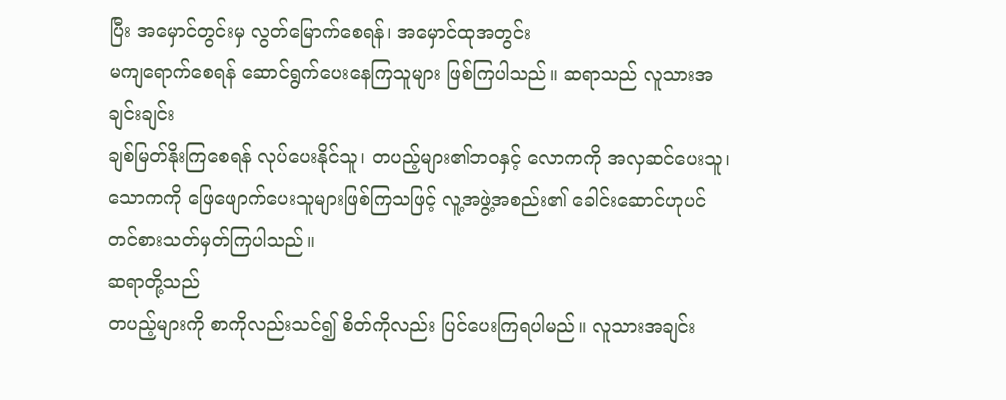ပြီး အမှောင်တွင်းမှ လွတ်မြောက်စေရန်၊ အမှောင်ထုအတွင်း
မကျရောက်စေရန် ဆောင်ရွက်ပေးနေကြသူများ ဖြစ်ကြပါသည်။ ဆရာသည် လူသားအချင်းချင်း
ချစ်မြတ်နိုးကြစေရန် လုပ်ပေးနိုင်သူ၊ တပည့်များ၏ဘဝနှင့် လောကကို အလှဆင်ပေးသူ၊
သောကကို ဖြေဖျောက်ပေးသူများဖြစ်ကြသဖြင့် လူ့အဖွဲ့အစည်း၏ ခေါင်းဆောင်ဟုပင်
တင်စားသတ်မှတ်ကြပါသည်။
ဆရာတို့သည်
တပည့်များကို စာကိုလည်းသင်၍ စိတ်ကိုလည်း ပြင်ပေးကြရပါမည်။ လူသားအချင်း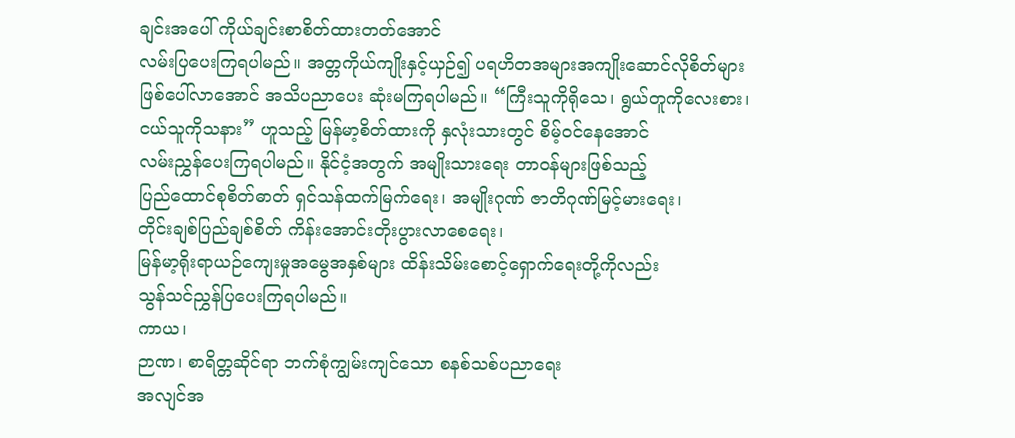ချင်းအပေါ် ကိုယ်ချင်းစာစိတ်ထားတတ်အောင်
လမ်းပြပေးကြရပါမည်။ အတ္တကိုယ်ကျိုးနှင့်ယှဉ်၍ ပရဟိတအများအကျိုးဆောင်လိုစိတ်များ
ဖြစ်ပေါ်လာအောင် အသိပညာပေး ဆုံးမကြရပါမည်။ “ကြီးသူကိုရိုသေ၊ ရွယ်တူကိုလေးစား၊
ငယ်သူကိုသနား” ဟူသည့် မြန်မာ့စိတ်ထားကို နှလုံးသားတွင် စိမ့်ဝင်နေအောင်
လမ်းညွှန်ပေးကြရပါမည်။ နိုင်ငံ့အတွက် အမျိုးသားရေး တာဝန်များဖြစ်သည့်
ပြည်ထောင်စုစိတ်ဓာတ် ရှင်သန်ထက်မြက်ရေး၊ အမျိုးဂုဏ် ဇာတိဂုဏ်မြင့်မားရေး၊
တိုင်းချစ်ပြည်ချစ်စိတ် ကိန်းအောင်းတိုးပွားလာစေရေး၊
မြန်မာ့ရိုးရာယဉ်ကျေးမှုအမွေအနှစ်များ ထိန်းသိမ်းစောင့်ရှောက်ရေးတို့ကိုလည်း
သွန်သင်ညွှန်ပြပေးကြရပါမည်။
ကာယ၊
ဉာဏ၊ စာရိတ္တဆိုင်ရာ ဘက်စုံကျွမ်းကျင်သော စနစ်သစ်ပညာရေး
အလျင်အ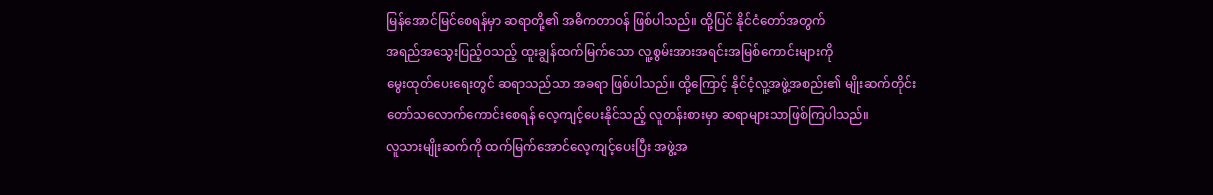မြန်အောင်မြင်စေရန်မှာ ဆရာတို့၏ အဓိကတာဝန် ဖြစ်ပါသည်။ ထို့ပြင် နိုင်ငံတော်အတွက်
အရည်အသွေးပြည့်ဝသည့် ထူးချွန်ထက်မြက်သော လူ့စွမ်းအားအရင်းအမြစ်ကောင်းများကို
မွေးထုတ်ပေးရေးတွင် ဆရာသည်သာ အခရာ ဖြစ်ပါသည်။ ထို့ကြောင့် နိုင်ငံ့လူ့အဖွဲ့အစည်း၏ မျိုးဆက်တိုင်း
တော်သလောက်ကောင်းစေရန် လေ့ကျင့်ပေးနိုင်သည့် လူတန်းစားမှာ ဆရာများသာဖြစ်ကြပါသည်။
လူသားမျိုးဆက်ကို ထက်မြက်အောင်လေ့ကျင့်ပေးပြီး အဖွဲ့အ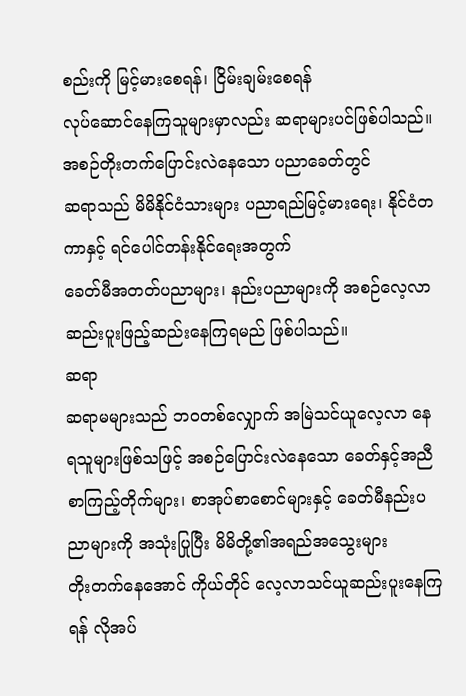စည်းကို မြင့်မားစေရန်၊ ငြိမ်းချမ်းစေရန်
လုပ်ဆောင်နေကြသူများမှာလည်း ဆရာများပင်ဖြစ်ပါသည်။ အစဉ်တိုးတက်ပြောင်းလဲနေသော ပညာခေတ်တွင်
ဆရာသည် မိမိနိုင်ငံသားများ ပညာရည်မြင့်မားရေး၊ နိုင်ငံတကာနှင့် ရင်ပေါင်တန်းနိုင်ရေးအတွက်
ခေတ်မီအတတ်ပညာများ၊ နည်းပညာများကို အစဉ်လေ့လာဆည်းပူးဖြည့်ဆည်းနေကြရမည် ဖြစ်ပါသည်။
ဆရာ
ဆရာမများသည် ဘဝတစ်လျှောက် အမြဲသင်ယူလေ့လာ နေရသူများဖြစ်သဖြင့် အစဉ်ပြောင်းလဲနေသော ခေတ်နှင့်အညီ
စာကြည့်တိုက်များ၊ စာအုပ်စာစောင်များနှင့် ခေတ်မီနည်းပညာများကို အသုံးပြုပြီး မိမိတို့၏အရည်အသွေးများ
တိုးတက်နေအောင် ကိုယ်တိုင် လေ့လာသင်ယူဆည်းပူးနေကြရန် လိုအပ်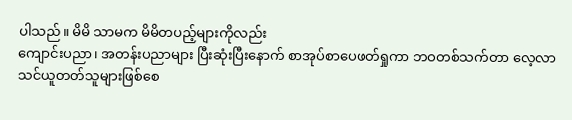ပါသည်။ မိမိ သာမက မိမိတပည့်များကိုလည်း
ကျောင်းပညာ၊ အတန်းပညာများ ပြီးဆုံးပြီးနောက် စာအုပ်စာပေဖတ်ရှုကာ ဘဝတစ်သက်တာ လေ့လာ
သင်ယူတတ်သူများဖြစ်စေ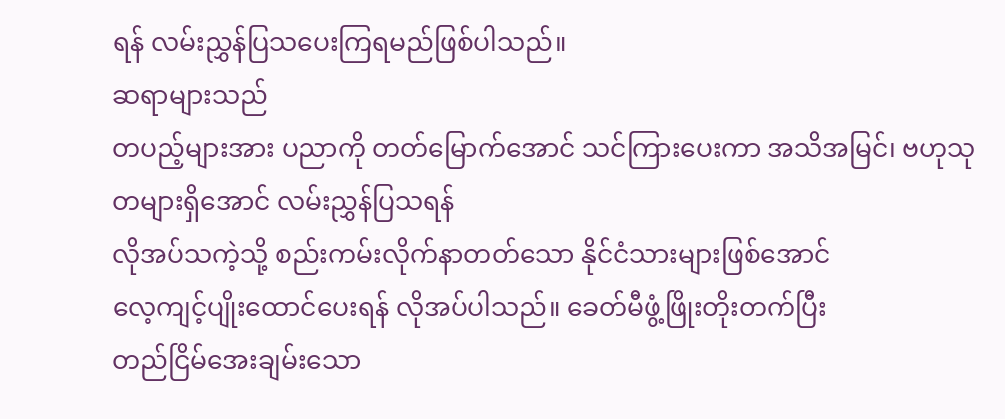ရန် လမ်းညွှန်ပြသပေးကြရမည်ဖြစ်ပါသည်။
ဆရာများသည်
တပည့်များအား ပညာကို တတ်မြောက်အောင် သင်ကြားပေးကာ အသိအမြင်၊ ဗဟုသုတများရှိအောင် လမ်းညွှန်ပြသရန်
လိုအပ်သကဲ့သို့ စည်းကမ်းလိုက်နာတတ်သော နိုင်ငံသားများဖြစ်အောင်
လေ့ကျင့်ပျိုးထောင်ပေးရန် လိုအပ်ပါသည်။ ခေတ်မီဖွံ့ဖြိုးတိုးတက်ပြီး
တည်ငြိမ်အေးချမ်းသော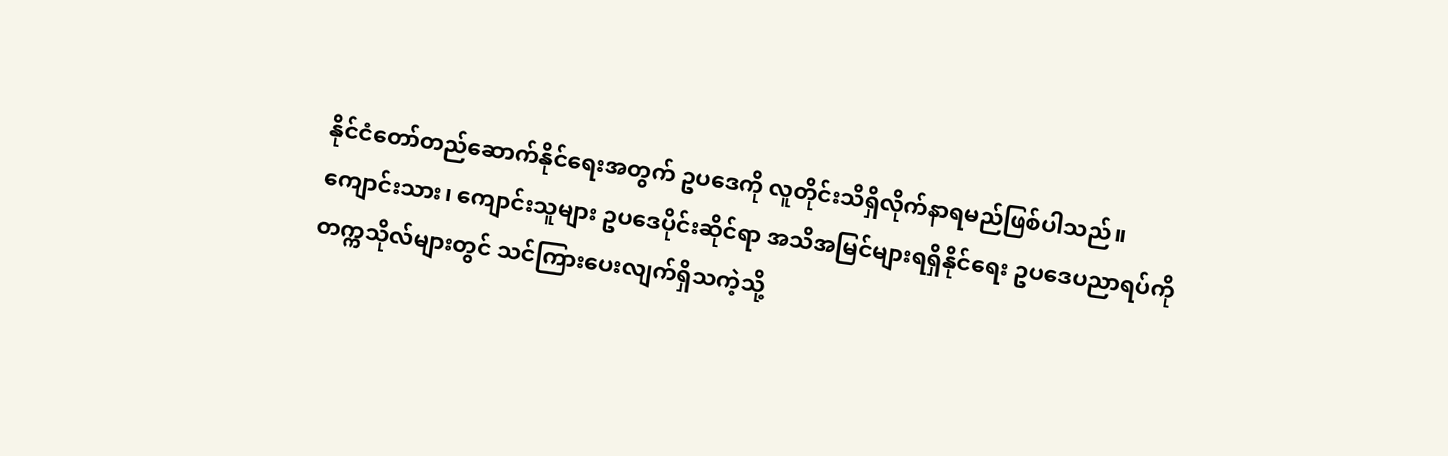နိုင်ငံတော်တည်ဆောက်နိုင်ရေးအတွက် ဥပဒေကို လူတိုင်းသိရှိလိုက်နာရမည်ဖြစ်ပါသည်။
ကျောင်းသား၊ ကျောင်းသူများ ဥပဒေပိုင်းဆိုင်ရာ အသိအမြင်များရရှိနိုင်ရေး ဥပဒေပညာရပ်ကို
တက္ကသိုလ်များတွင် သင်ကြားပေးလျက်ရှိသကဲ့သို့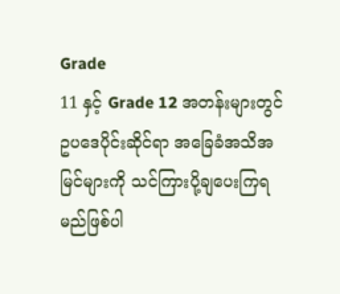Grade
11 နှင့် Grade 12 အတန်းများတွင်
ဥပဒေပိုင်းဆိုင်ရာ အခြေခံအသိအမြင်များကို သင်ကြားပို့ချပေးကြရမည်ဖြစ်ပါ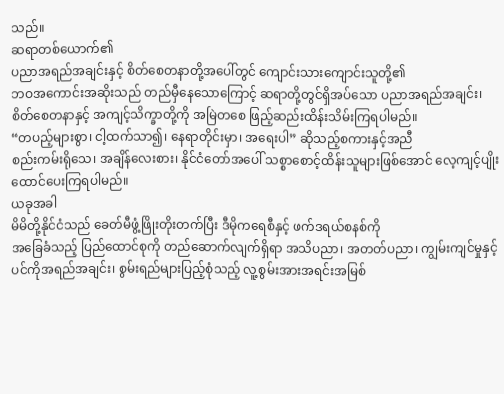သည်။
ဆရာတစ်ယောက်၏
ပညာအရည်အချင်းနှင့် စိတ်စေတနာတို့အပေါ်တွင် ကျောင်းသားကျောင်းသူတို့၏
ဘဝအကောင်းအဆိုးသည် တည်မှီနေသောကြောင့် ဆရာတို့တွင်ရှိအပ်သော ပညာအရည်အချင်း၊
စိတ်စေတနာနှင့် အကျင့်သိက္ခာတို့ကို အမြဲတစေ ဖြည့်ဆည်းထိန်းသိမ်းကြရပါမည်။
“တပည့်များစွာ၊ ငါ့ထက်သာ၍၊ နေရာတိုင်းမှာ၊ အရေးပါ” ဆိုသည့်စကားနှင့်အညီ
စည်းကမ်းရိုသေ၊ အချိန်လေးစား၊ နိုင်ငံတော်အပေါ် သစ္စာစောင့်ထိန်းသူများဖြစ်အောင် လေ့ကျင့်ပျိုးထောင်ပေးကြရပါမည်။
ယခုအခါ
မိမိတို့နိုင်ငံသည် ခေတ်မီဖွံ့ဖြိုးတိုးတက်ပြီး ဒီမိုကရေစီနှင့် ဖက်ဒရယ်စနစ်ကို
အခြေခံသည့် ပြည်ထောင်စုကို တည်ဆောက်လျက်ရှိရာ အသိပညာ၊ အတတ်ပညာ၊ ကျွမ်းကျင်မှုနှင့်
ပင်ကိုအရည်အချင်း၊ စွမ်းရည်များပြည့်စုံသည့် လူ့စွမ်းအားအရင်းအမြစ်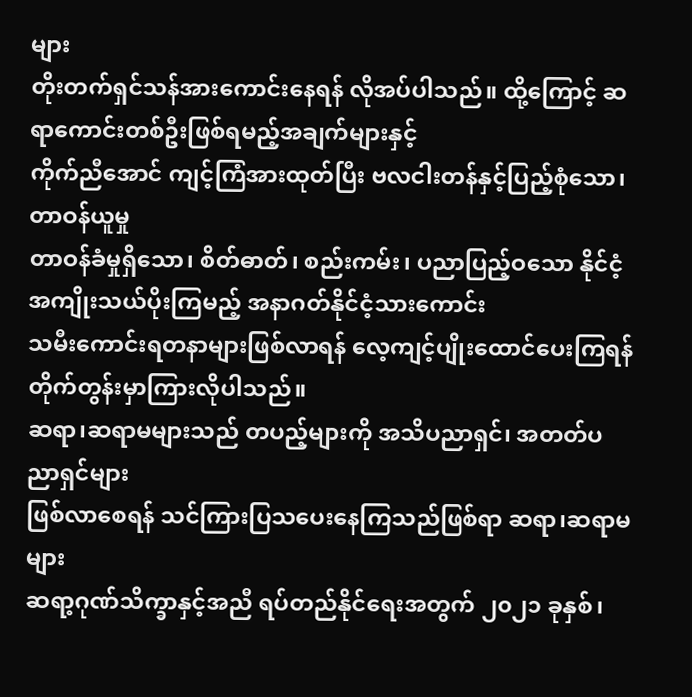များ
တိုးတက်ရှင်သန်အားကောင်းနေရန် လိုအပ်ပါသည်။ ထို့ကြောင့် ဆရာကောင်းတစ်ဦးဖြစ်ရမည့်အချက်များနှင့်
ကိုက်ညီအောင် ကျင့်ကြံအားထုတ်ပြီး ဗလငါးတန်နှင့်ပြည့်စုံသော၊ တာဝန်ယူမှု
တာဝန်ခံမှုရှိသော၊ စိတ်ဓာတ်၊ စည်းကမ်း၊ ပညာပြည့်ဝသော နိုင်ငံ့အကျိုးသယ်ပိုးကြမည့် အနာဂတ်နိုင်ငံ့သားကောင်း
သမီးကောင်းရတနာများဖြစ်လာရန် လေ့ကျင့်ပျိုးထောင်ပေးကြရန် တိုက်တွန်းမှာကြားလိုပါသည်။
ဆရာ၊ဆရာမများသည် တပည့်များကို အသိပညာရှင်၊ အတတ်ပညာရှင်များ
ဖြစ်လာစေရန် သင်ကြားပြသပေးနေကြသည်ဖြစ်ရာ ဆရာ၊ဆရာမများ
ဆရာ့ဂုဏ်သိက္ခာနှင့်အညီ ရပ်တည်နိုင်ရေးအတွက် ၂၀၂၁ ခုနှစ်၊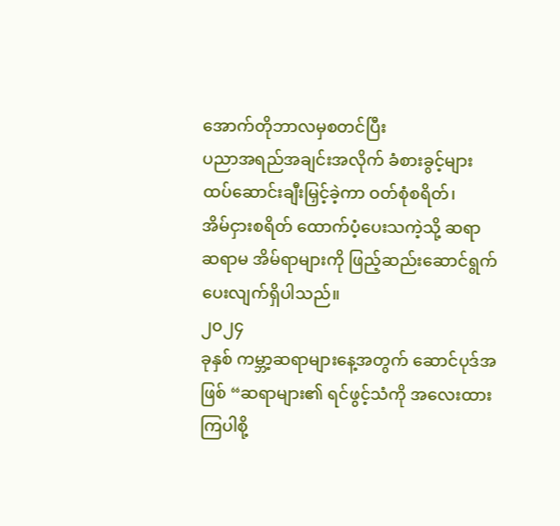အောက်တိုဘာလမှစတင်ပြီး
ပညာအရည်အချင်းအလိုက် ခံစားခွင့်များ ထပ်ဆောင်းချီးမြှင့်ခဲ့ကာ ဝတ်စုံစရိတ်၊
အိမ်ငှားစရိတ် ထောက်ပံ့ပေးသကဲ့သို့ ဆရာ ဆရာမ အိမ်ရာများကို ဖြည့်ဆည်းဆောင်ရွက်ပေးလျက်ရှိပါသည်။
၂၀၂၄
ခုနှစ် ကမ္ဘာ့ဆရာများနေ့အတွက် ဆောင်ပုဒ်အဖြစ် “ဆရာများ၏ ရင်ဖွင့်သံကို အလေးထားကြပါစို့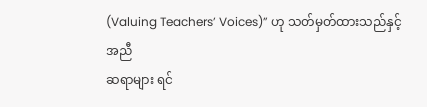(Valuing Teachers’ Voices)” ဟု သတ်မှတ်ထားသည်နှင့်အညီ
ဆရာများ ရင်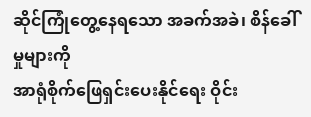ဆိုင်ကြုံတွေ့နေရသော အခက်အခဲ၊ စိန်ခေါ်မှုများကို
အာရုံစိုက်ဖြေရှင်းပေးနိုင်ရေး ဝိုင်း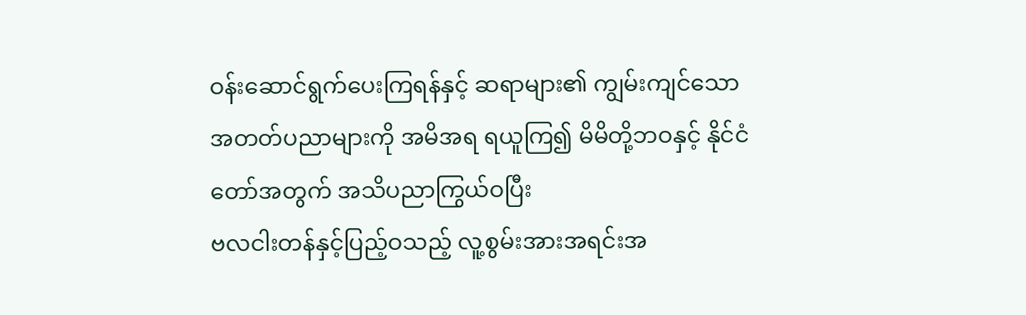ဝန်းဆောင်ရွက်ပေးကြရန်နှင့် ဆရာများ၏ ကျွမ်းကျင်သော
အတတ်ပညာများကို အမိအရ ရယူကြ၍ မိမိတို့ဘဝနှင့် နိုင်ငံတော်အတွက် အသိပညာကြွယ်ဝပြီး
ဗလငါးတန်နှင့်ပြည့်ဝသည့် လူ့စွမ်းအားအရင်းအ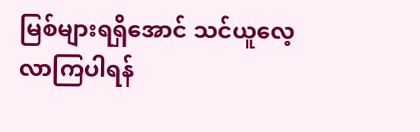မြစ်များရရှိအောင် သင်ယူလေ့လာကြပါရန်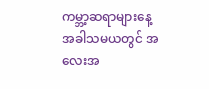ကမ္ဘာ့ဆရာများနေ့
အခါသမယတွင် အလေးအ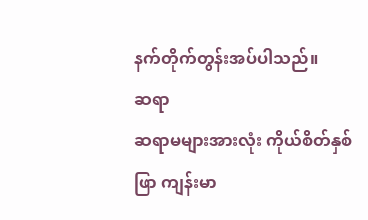နက်တိုက်တွန်းအပ်ပါသည်။
ဆရာ
ဆရာမများအားလုံး ကိုယ်စိတ်နှစ်ဖြာ ကျန်းမာ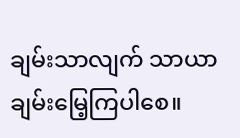ချမ်းသာလျက် သာယာချမ်းမြေ့ကြပါစေ။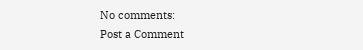No comments:
Post a Comment